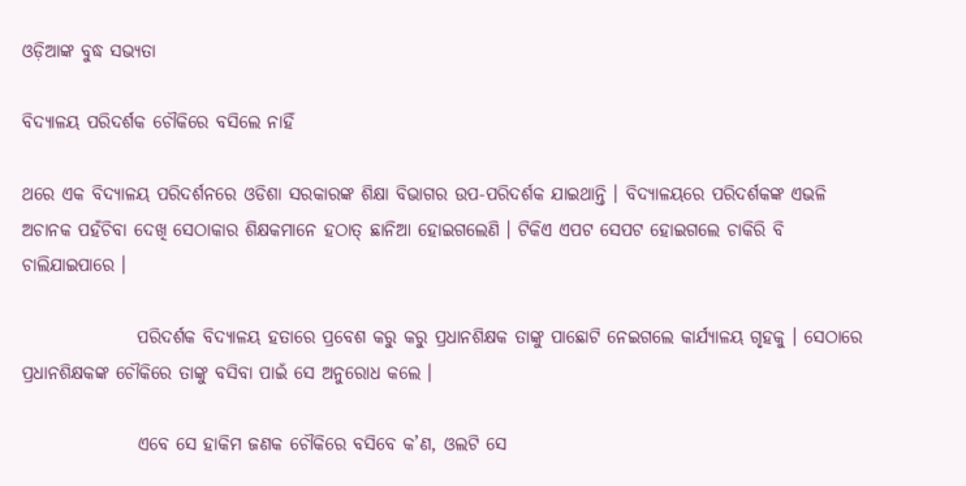ଓଡ଼ିଆଙ୍କ ବୁଦ୍ଧ ସଭ୍ୟତା

ବିଦ୍ୟାଳୟ ପରିଦର୍ଶକ ଚୌକିରେ ବସିଲେ ନାହିଁ

ଥରେ ଏକ ବିଦ୍ୟାଳୟ ପରିଦର୍ଶନରେ ଓଡିଶା ସରକାରଙ୍କ ଶିକ୍ଷା ବିଭାଗର ଉପ-ପରିଦର୍ଶକ ଯାଇଥାନ୍ତି । ବିଦ୍ୟାଳୟରେ ପରିଦର୍ଶକଙ୍କ ଏଭଳି ଅଚାନକ ପହଁଚିବା ଦେଖି ସେଠାକାର ଶିକ୍ଷକମାନେ ହଠାତ୍ ଛାନିଆ ହୋଇଗଲେଣି । ଟିକିଏ ଏପଟ ସେପଟ ହୋଇଗଲେ ଚାକିରି ବି ଚାଲିଯାଇପାରେ ।

                ପରିଦର୍ଶକ ବିଦ୍ୟାଳୟ ହତାରେ ପ୍ରବେଶ କରୁ କରୁ ପ୍ରଧାନଶିକ୍ଷକ ତାଙ୍କୁ ପାଛୋଟି ନେଇଗଲେ କାର୍ଯ୍ୟାଳୟ ଗୃହକୁ । ସେଠାରେ ପ୍ରଧାନଶିକ୍ଷକଙ୍କ ଚୌକିରେ ତାଙ୍କୁ ବସିବା ପାଇଁ ସେ ଅନୁରୋଧ କଲେ ।

                ଏବେ ସେ ହାକିମ ଜଣକ ଚୌକିରେ ବସିବେ କ’ଣ, ଓଲଟି ସେ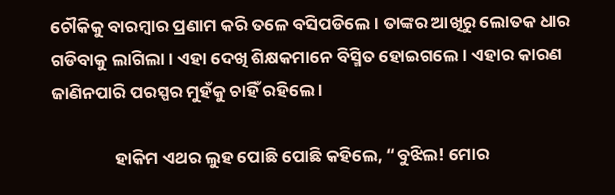ଚୌକିକୁ ବାରମ୍ବାର ପ୍ରଣାମ କରି ତଳେ ବସିପଡିଲେ । ତାଙ୍କର ଆଖିରୁ ଲୋତକ ଧାର ଗଡିବାକୁ ଲାଗିଲା । ଏହା ଦେଖି ଶିକ୍ଷକମାନେ ବିସ୍ମିତ ହୋଇଗଲେ । ଏହାର କାରଣ ଜାଣିନପାରି ପରସ୍ପର ମୁହଁକୁ ଚାହିଁ ରହିଲେ ।

                ହାକିମ ଏଥର ଲୁହ ପୋଛି ପୋଛି କହିଲେ, “ବୁଝିଲ! ମୋର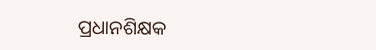ପ୍ରଧାନଶିକ୍ଷକ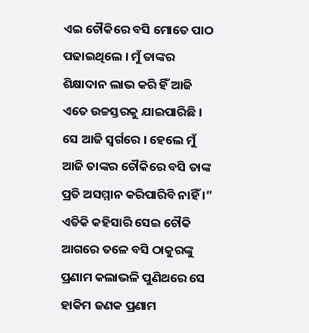ଏଇ ଚୌକିରେ ବସି ମୋତେ ପାଠ ପଢାଇଥିଲେ । ମୁଁ ତାଙ୍କର ଶିକ୍ଷାଦାନ ଲାଭ କରି ହିଁ ଆଜି ଏତେ ଉଚ୍ଚସ୍ତରକୁ ଯାଇପାରିଛି । ସେ ଆଜି ସ୍ୱର୍ଗରେ । ହେଲେ ମୁଁ ଆଜି ତାଙ୍କର ଚୌକିରେ ବସି ତାଙ୍କ ପ୍ରତି ଅସମ୍ମାନ କରିପାରିବି ନାହିଁ ।” ଏତିକି କହିସାରି ସେଇ ଚୌକି ଆଗରେ ତଳେ ବସି ଠାକୁରଙ୍କୁ ପ୍ରଣାମ କଲାଭଳି ପୁଣିଥରେ ସେ ହାକିମ ଜଣକ ପ୍ରଣାମ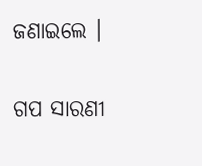ଜଣାଇଲେ ।


ଗପ ସାରଣୀ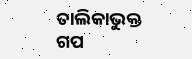ତାଲିକାଭୁକ୍ତ ଗପ